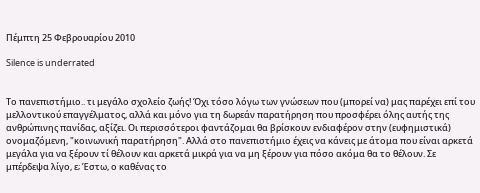Πέμπτη 25 Φεβρουαρίου 2010

Silence is underrated


Το πανεπιστήμιο.. τι μεγάλο σχολείο ζωής! Όχι τόσο λόγω των γνώσεων που (μπορεί να) μας παρέχει επί του μελλοντικού επαγγέλματος, αλλά και μόνο για τη δωρεάν παρατήρηση που προσφέρει όλης αυτής της ανθρώπινης πανίδας, αξίζει. Οι περισσότεροι φαντάζομαι θα βρίσκουν ενδιαφέρον στην (ευφημιστικά) ονομαζόμενη, "κοινωνική παρατήρηση". Αλλά στο πανεπιστήμιο έχεις να κάνεις με άτομα που είναι αρκετά μεγάλα για να ξέρουν τί θέλουν και αρκετά μικρά για να μη ξέρουν για πόσο ακόμα θα το θέλουν. Σε μπέρδεψα λίγο, ε; Έστω, ο καθένας το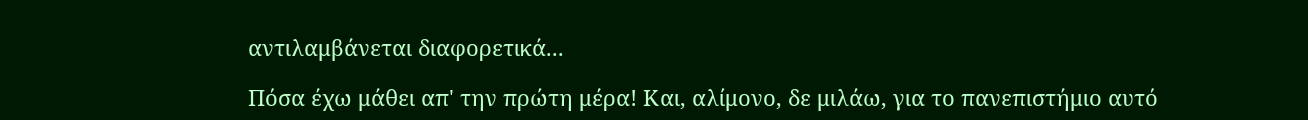αντιλαμβάνεται διαφορετικά...

Πόσα έχω μάθει απ' την πρώτη μέρα! Και, αλίμονο, δε μιλάω, για το πανεπιστήμιο αυτό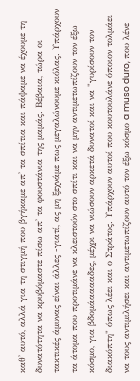καθ' αυτό, αλλά για τη στιγμή που βγήκαμε απ' τα σπίτια και πάψαμε να έχουμε τη δυνατότητα να κρυβόμαστε πίσω απ' τα φουστάνια της μαμάς. Βέβαια, τώρα οι τακτικές άμυνας είναι άλλες -γιατί, ας μη ξεχνάμε πως μεγαλώνουμε κιόλας. Υπάρχουν τα άτομα που προτιμάνε να κλειστούν στο σπίτι και να μην αντιμετωπίζουν τον έξω κόσμο, για βδομάααααδες, μέχρι να νιώσουν αρκετά δυνατοί και να "γυρίσουν τον διακόπτη" όπως λέει και ο Στράτος. Υπάρχουν αυτοί που κουτουλάνε όποιον τολμάει να τους αντιμιλήσει και αντιμετωπίζουν αυτό τον έξω κόσμο a muso duro, που λένε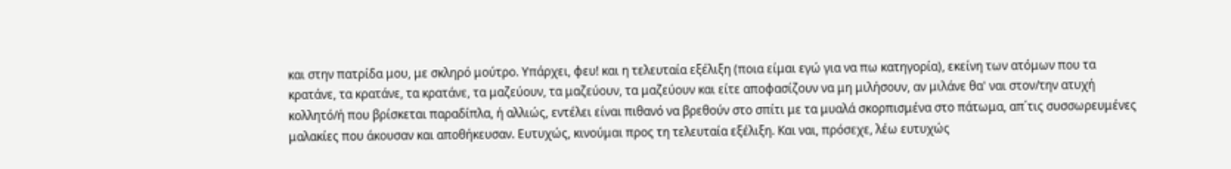και στην πατρίδα μου, με σκληρό μούτρο. Υπάρχει, φευ! και η τελευταία εξέλιξη (ποια είμαι εγώ για να πω κατηγορία), εκείνη των ατόμων που τα κρατάνε, τα κρατάνε, τα κρατάνε, τα μαζεύουν, τα μαζεύουν, τα μαζεύουν και είτε αποφασίζουν να μη μιλήσουν, αν μιλάνε θα' ναι στον/την ατυχή κολλητό/ή που βρίσκεται παραδίπλα, ή αλλιώς, εντέλει είναι πιθανό να βρεθούν στο σπίτι με τα μυαλά σκορπισμένα στο πάτωμα, απ΄τις συσσωρευμένες μαλακίες που άκουσαν και αποθήκευσαν. Ευτυχώς, κινούμαι προς τη τελευταία εξέλιξη. Και ναι, πρόσεχε, λέω ευτυχώς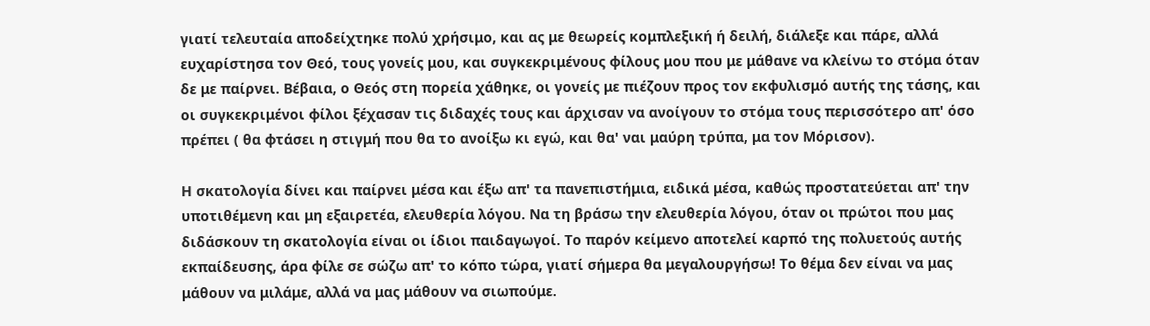γιατί τελευταία αποδείχτηκε πολύ χρήσιμο, και ας με θεωρείς κομπλεξική ή δειλή, διάλεξε και πάρε, αλλά ευχαρίστησα τον Θεό, τους γονείς μου, και συγκεκριμένους φίλους μου που με μάθανε να κλείνω το στόμα όταν δε με παίρνει. Βέβαια, ο Θεός στη πορεία χάθηκε, οι γονείς με πιέζουν προς τον εκφυλισμό αυτής της τάσης, και οι συγκεκριμένοι φίλοι ξέχασαν τις διδαχές τους και άρχισαν να ανοίγουν το στόμα τους περισσότερο απ' όσο πρέπει ( θα φτάσει η στιγμή που θα το ανοίξω κι εγώ, και θα' ναι μαύρη τρύπα, μα τον Μόρισον).

Η σκατολογία δίνει και παίρνει μέσα και έξω απ' τα πανεπιστήμια, ειδικά μέσα, καθώς προστατεύεται απ' την υποτιθέμενη και μη εξαιρετέα, ελευθερία λόγου. Να τη βράσω την ελευθερία λόγου, όταν οι πρώτοι που μας διδάσκουν τη σκατολογία είναι οι ίδιοι παιδαγωγοί. Το παρόν κείμενο αποτελεί καρπό της πολυετούς αυτής εκπαίδευσης, άρα φίλε σε σώζω απ' το κόπο τώρα, γιατί σήμερα θα μεγαλουργήσω! Το θέμα δεν είναι να μας μάθουν να μιλάμε, αλλά να μας μάθουν να σιωπούμε.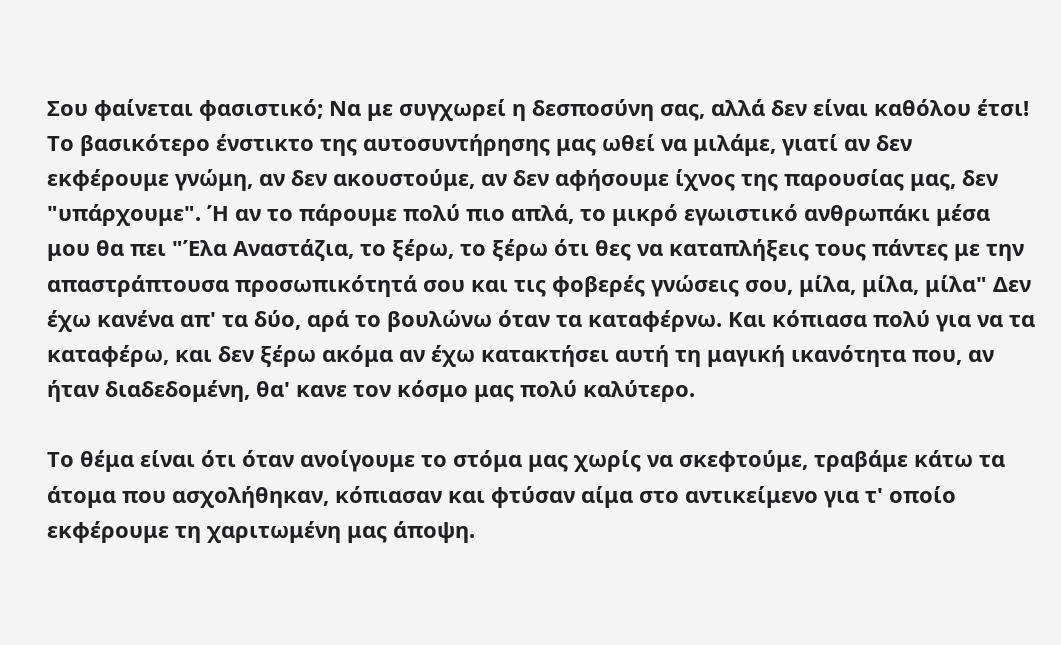Σου φαίνεται φασιστικό; Να με συγχωρεί η δεσποσύνη σας, αλλά δεν είναι καθόλου έτσι! Το βασικότερο ένστικτο της αυτοσυντήρησης μας ωθεί να μιλάμε, γιατί αν δεν εκφέρουμε γνώμη, αν δεν ακουστούμε, αν δεν αφήσουμε ίχνος της παρουσίας μας, δεν "υπάρχουμε". Ή αν το πάρουμε πολύ πιο απλά, το μικρό εγωιστικό ανθρωπάκι μέσα μου θα πει "Έλα Αναστάζια, το ξέρω, το ξέρω ότι θες να καταπλήξεις τους πάντες με την απαστράπτουσα προσωπικότητά σου και τις φοβερές γνώσεις σου, μίλα, μίλα, μίλα" Δεν έχω κανένα απ' τα δύο, αρά το βουλώνω όταν τα καταφέρνω. Και κόπιασα πολύ για να τα καταφέρω, και δεν ξέρω ακόμα αν έχω κατακτήσει αυτή τη μαγική ικανότητα που, αν ήταν διαδεδομένη, θα' κανε τον κόσμο μας πολύ καλύτερο.

Το θέμα είναι ότι όταν ανοίγουμε το στόμα μας χωρίς να σκεφτούμε, τραβάμε κάτω τα άτομα που ασχολήθηκαν, κόπιασαν και φτύσαν αίμα στο αντικείμενο για τ' οποίο εκφέρουμε τη χαριτωμένη μας άποψη.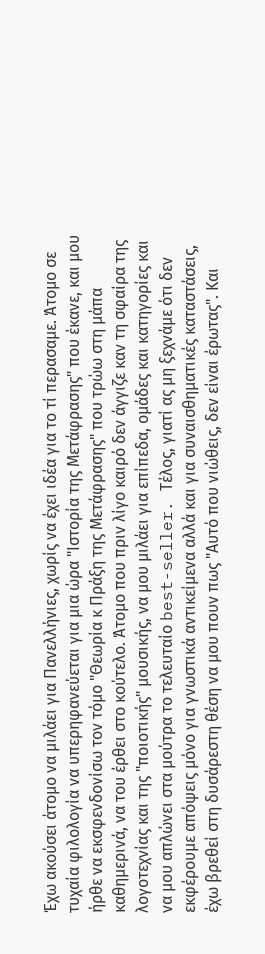Έχω ακούσει άτομο να μιλάει για Πανελλήνιες, χωρίς να έχει ιδέα για το τί περασαμε. Άτομο σε τυχαία φιλολογία να υπερηφανεύεται για μια ώρα "Ιστορία της Μετάφρασης" που έκανε, και μου ήρθε να εκσφενδονίσω τον τόμο "Θεωρία κ Πράξη της Μετάφρασης" που τρώω στη μάπα καθημερινά, να του έρθει στο κούτελο. Άτομο που πριν λίγο καιρό δεν άγγιζε καν τη σφαίρα της λογοτεχνίας και της "ποιοτικής" μουσικής, να μου μιλάει για επίπεδα, ομάδες και κατηγορίες και να μου απλώνει στα μούτρα το τελευταίο best-seller. Τέλος, γιατί ας μη ξεχνάμε ότι δεν εκφέρουμε απόψεις μόνο για γνωστικά αντικείμενα αλλά και για συναισθηματικές καταστάσεις, έχω βρεθεί στη δυσάρεστη θέση να μου πουν πως "Αυτό που νιώθεις, δεν είναι έρωτας". Και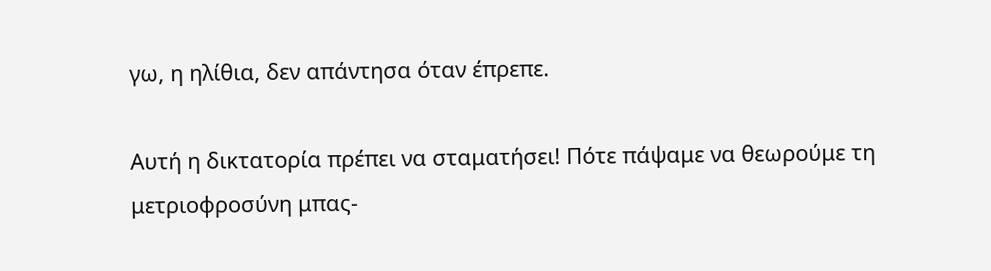γω, η ηλίθια, δεν απάντησα όταν έπρεπε.

Αυτή η δικτατορία πρέπει να σταματήσει! Πότε πάψαμε να θεωρούμε τη μετριοφροσύνη μπας-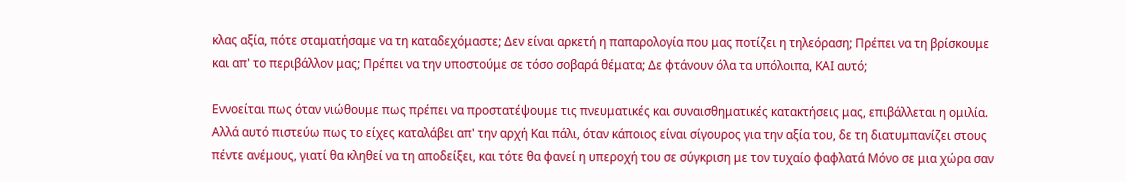κλας αξία, πότε σταματήσαμε να τη καταδεχόμαστε; Δεν είναι αρκετή η παπαρολογία που μας ποτίζει η τηλεόραση; Πρέπει να τη βρίσκουμε και απ' το περιβάλλον μας; Πρέπει να την υποστούμε σε τόσο σοβαρά θέματα; Δε φτάνουν όλα τα υπόλοιπα, ΚΑΙ αυτό;

Εννοείται πως όταν νιώθουμε πως πρέπει να προστατέψουμε τις πνευματικές και συναισθηματικές κατακτήσεις μας, επιβάλλεται η ομιλία. Αλλά αυτό πιστεύω πως το είχες καταλάβει απ' την αρχή Και πάλι, όταν κάποιος είναι σίγουρος για την αξία του, δε τη διατυμπανίζει στους πέντε ανέμους, γιατί θα κληθεί να τη αποδείξει, και τότε θα φανεί η υπεροχή του σε σύγκριση με τον τυχαίο φαφλατά Μόνο σε μια χώρα σαν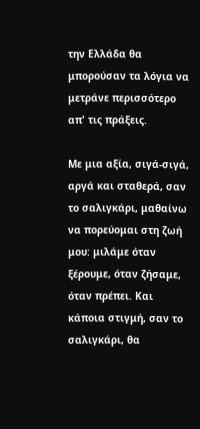την Ελλάδα θα μπορούσαν τα λόγια να μετράνε περισσότερο απ' τις πράξεις.

Με μια αξία, σιγά-σιγά, αργά και σταθερά, σαν το σαλιγκάρι, μαθαίνω να πορεύομαι στη ζωή μου: μιλάμε όταν ξέρουμε, όταν ζήσαμε, όταν πρέπει. Και κάποια στιγμή, σαν το σαλιγκάρι, θα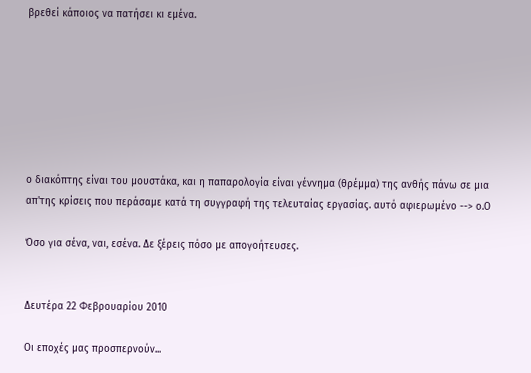βρεθεί κάποιος να πατήσει κι εμένα.







ο διακόπτης είναι του μουστάκα, και η παπαρολογία είναι γέννημα (θρέμμα) της ανθής πάνω σε μια απ'της κρίσεις που περάσαμε κατά τη συγγραφή της τελευταίας εργασίας. αυτό αφιερωμένο --> ο.Ο

Όσο για σένα, ναι, εσένα. Δε ξέρεις πόσο με απογοήτευσες.


Δευτέρα 22 Φεβρουαρίου 2010

Οι εποχές μας προσπερνούν...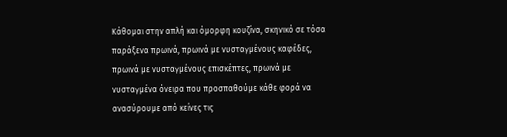Κάθομαι στην απλή και όμορφη κουζίνα, σκηνικό σε τόσα παράξενα πρωινά, πρωινά με νυσταγμένους καφέδες, πρωινά με νυσταγμένους επισκέπτες, πρωινά με νυσταγμένα όνειρα που προσπαθούμε κάθε φορά να ανασύρουμε από κείνες τις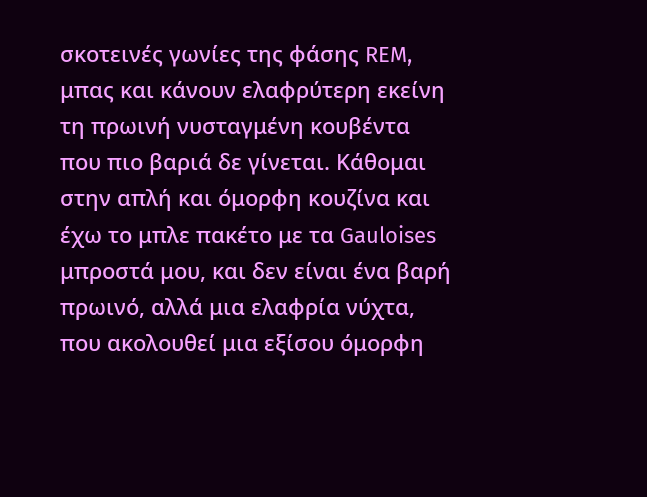σκοτεινές γωνίες της φάσης REM, μπας και κάνουν ελαφρύτερη εκείνη τη πρωινή νυσταγμένη κουβέντα που πιο βαριά δε γίνεται. Κάθομαι στην απλή και όμορφη κουζίνα και έχω το μπλε πακέτο με τα Gauloises μπροστά μου, και δεν είναι ένα βαρή πρωινό, αλλά μια ελαφρία νύχτα, που ακολουθεί μια εξίσου όμορφη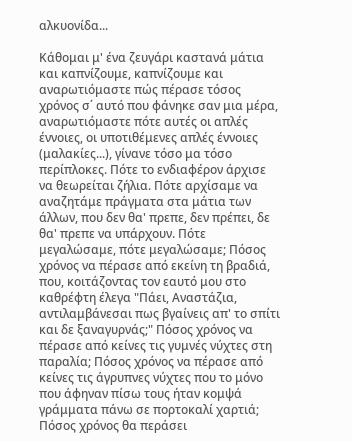αλκυονίδα...

Κάθομαι μ' ένα ζευγάρι καστανά μάτια και καπνίζουμε, καπνίζουμε και αναρωτιόμαστε πώς πέρασε τόσος χρόνος σ΄ αυτό που φάνηκε σαν μια μέρα, αναρωτιόμαστε πότε αυτές οι απλές έννοιες, οι υποτιθέμενες απλές έννοιες (μαλακίες...), γίνανε τόσο μα τόσο περίπλοκες. Πότε το ενδιαφέρον άρχισε να θεωρείται ζήλια. Πότε αρχίσαμε να αναζητάμε πράγματα στα μάτια των άλλων, που δεν θα' πρεπε, δεν πρέπει, δε θα' πρεπε να υπάρχουν. Πότε μεγαλώσαμε, πότε μεγαλώσαμε; Πόσος χρόνος να πέρασε από εκείνη τη βραδιά, που, κοιτάζοντας τον εαυτό μου στο καθρέφτη έλεγα "Πάει, Αναστάζια, αντιλαμβάνεσαι πως βγαίνεις απ' το σπίτι και δε ξαναγυρνάς;" Πόσος χρόνος να πέρασε από κείνες τις γυμνές νύχτες στη παραλία; Πόσος χρόνος να πέρασε από κείνες τις άγρυπνες νύχτες που το μόνο που άφηναν πίσω τους ήταν κομψά γράμματα πάνω σε πορτοκαλί χαρτιά; Πόσος χρόνος θα περάσει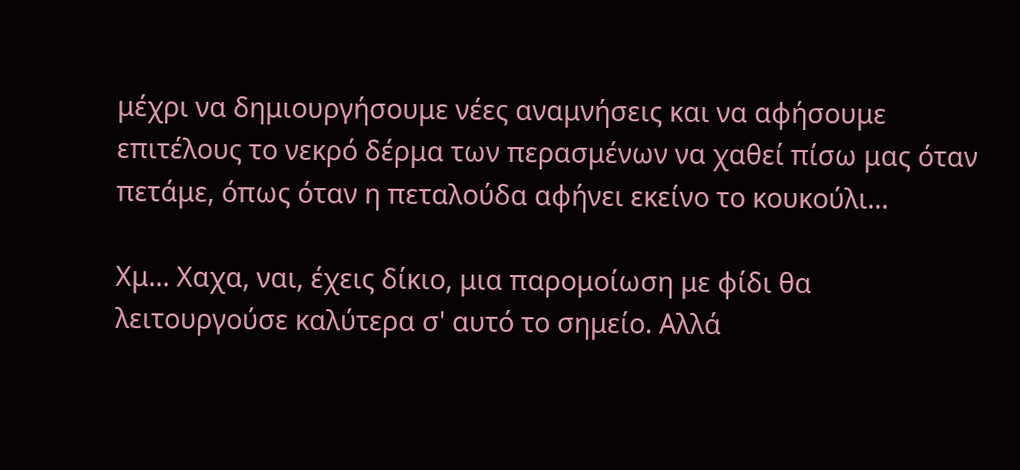μέχρι να δημιουργήσουμε νέες αναμνήσεις και να αφήσουμε επιτέλους το νεκρό δέρμα των περασμένων να χαθεί πίσω μας όταν πετάμε, όπως όταν η πεταλούδα αφήνει εκείνο το κουκούλι...

Χμ... Χαχα, ναι, έχεις δίκιο, μια παρομοίωση με φίδι θα λειτουργούσε καλύτερα σ' αυτό το σημείο. Αλλά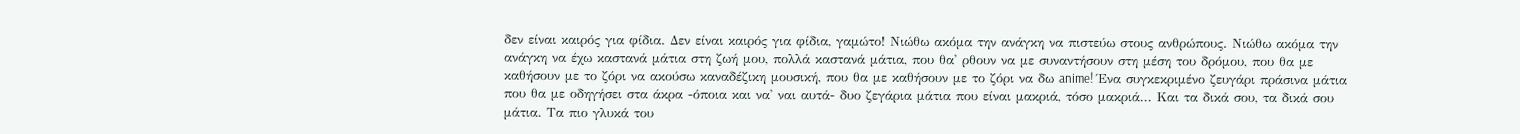δεν είναι καιρός για φίδια. Δεν είναι καιρός για φίδια, γαμώτο! Νιώθω ακόμα την ανάγκη να πιστεύω στους ανθρώπους. Νιώθω ακόμα την ανάγκη να έχω καστανά μάτια στη ζωή μου, πολλά καστανά μάτια, που θα' ρθουν να με συναντήσουν στη μέση του δρόμου, που θα με καθήσουν με το ζόρι να ακούσω καναδέζικη μουσική, που θα με καθήσουν με το ζόρι να δω anime! Ένα συγκεκριμένο ζευγάρι πράσινα μάτια που θα με οδηγήσει στα άκρα -όποια και να' ναι αυτά- δυο ζεγάρια μάτια που είναι μακριά, τόσο μακριά... Και τα δικά σου, τα δικά σου μάτια. Τα πιο γλυκά του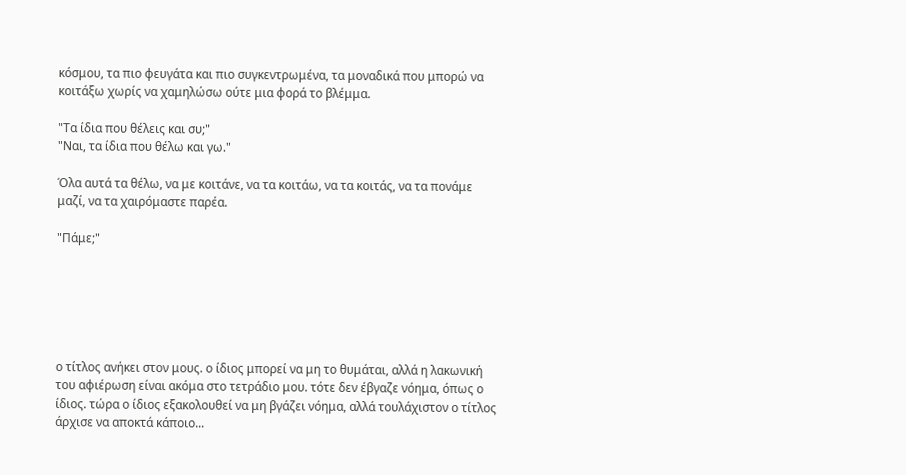κόσμου, τα πιο φευγάτα και πιο συγκεντρωμένα, τα μοναδικά που μπορώ να κοιτάξω χωρίς να χαμηλώσω ούτε μια φορά το βλέμμα.

"Τα ίδια που θέλεις και συ;"
"Ναι, τα ίδια που θέλω και γω."

Όλα αυτά τα θέλω, να με κοιτάνε, να τα κοιτάω, να τα κοιτάς, να τα πονάμε μαζί, να τα χαιρόμαστε παρέα.

"Πάμε;"






ο τίτλος ανήκει στον μους. ο ίδιος μπορεί να μη το θυμάται, αλλά η λακωνική του αφιέρωση είναι ακόμα στο τετράδιο μου. τότε δεν έβγαζε νόημα, όπως ο ίδιος. τώρα ο ίδιος εξακολουθεί να μη βγάζει νόημα, αλλά τουλάχιστον ο τίτλος άρχισε να αποκτά κάποιο...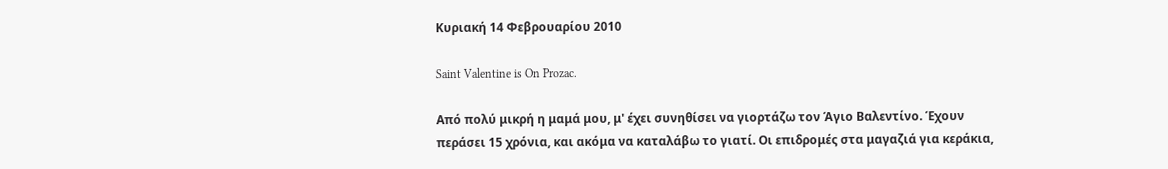Κυριακή 14 Φεβρουαρίου 2010

Saint Valentine is On Prozac.

Από πολύ μικρή η μαμά μου, μ' έχει συνηθίσει να γιορτάζω τον Άγιο Βαλεντίνο. Έχουν περάσει 15 χρόνια, και ακόμα να καταλάβω το γιατί. Οι επιδρομές στα μαγαζιά για κεράκια,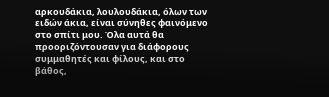αρκουδάκια, λουλουδάκια, όλων των ειδών άκια, είναι σύνηθες φαινόμενο στο σπίτι μου. Όλα αυτά θα προοριζόντουσαν για διάφορους συμμαθητές και φίλους, και στο βάθος,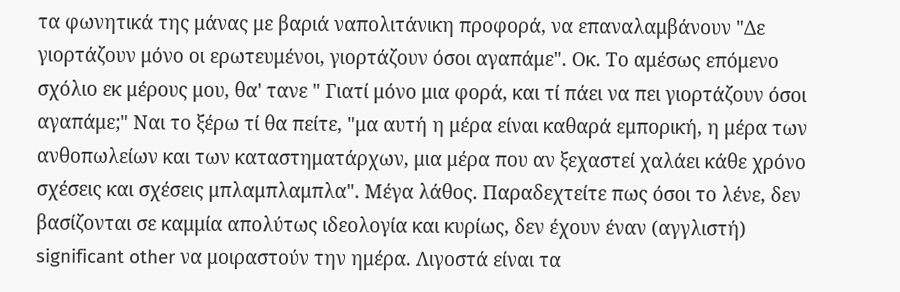τα φωνητικά της μάνας με βαριά ναπολιτάνικη προφορά, να επαναλαμβάνουν "Δε γιορτάζουν μόνο οι ερωτευμένοι, γιορτάζουν όσοι αγαπάμε". Οκ. Το αμέσως επόμενο σχόλιο εκ μέρους μου, θα' τανε " Γιατί μόνο μια φορά, και τί πάει να πει γιορτάζουν όσοι αγαπάμε;" Ναι το ξέρω τί θα πείτε, "μα αυτή η μέρα είναι καθαρά εμπορική, η μέρα των ανθοπωλείων και των καταστηματάρχων, μια μέρα που αν ξεχαστεί χαλάει κάθε χρόνο σχέσεις και σχέσεις μπλαμπλαμπλα". Μέγα λάθος. Παραδεχτείτε πως όσοι το λένε, δεν βασίζονται σε καμμία απολύτως ιδεολογία και κυρίως, δεν έχουν έναν (αγγλιστή) significant other να μοιραστούν την ημέρα. Λιγοστά είναι τα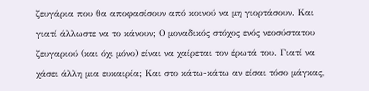ζευγάρια που θα αποφασίσουν από κοινού να μη γιορτάσουν. Και γιατί άλλωστε να το κάνουν; Ο μοναδικός στόχος ενός νεοσύστατου ζευγαριού (και όχι μόνο) είναι να χαίρεται τον έρωτά του. Γιατί να χάσει άλλη μια ευκαιρία; Και στο κάτω-κάτω αν είσαι τόσο μάγκας,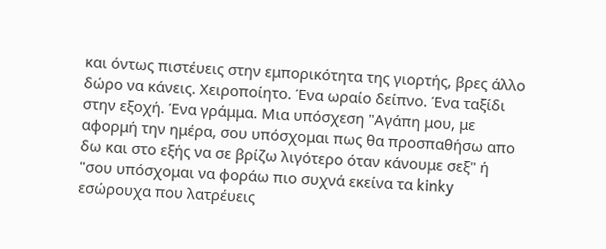και όντως πιστέυεις στην εμπορικότητα της γιορτής, βρες άλλο δώρο να κάνεις. Χειροποίητο. Ένα ωραίο δείπνο. Ένα ταξίδι στην εξοχή. Ένα γράμμα. Μια υπόσχεση "Αγάπη μου, με αφορμή την ημέρα, σου υπόσχομαι πως θα προσπαθήσω απο δω και στο εξής να σε βρίζω λιγότερο όταν κάνουμε σεξ" ή "σου υπόσχομαι να φοράω πιο συχνά εκείνα τα kinky εσώρουχα που λατρέυεις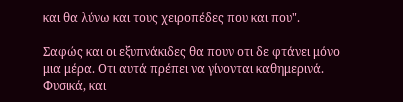και θα λύνω και τους χειροπέδες που και που".

Σαφώς και οι εξυπνάκιδες θα πουν οτι δε φτάνει μόνο μια μέρα. Οτι αυτά πρέπει να γίνονται καθημερινά. Φυσικά, και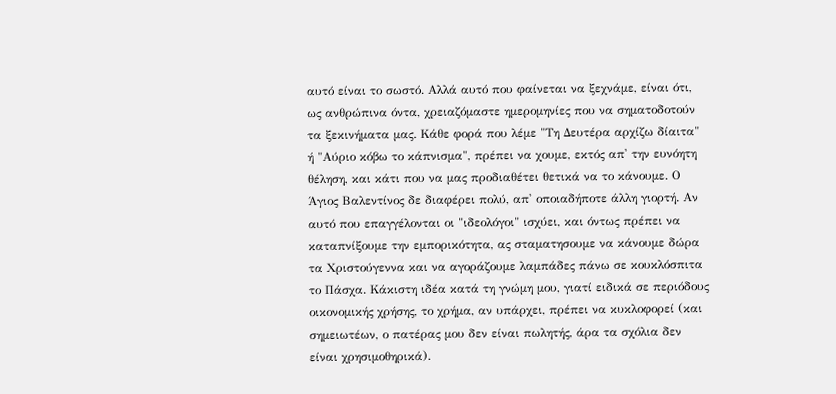αυτό είναι το σωστό. Αλλά αυτό που φαίνεται να ξεχνάμε, είναι ότι, ως ανθρώπινα όντα, χρειαζόμαστε ημερομηνίες που να σηματοδοτούν τα ξεκινήματα μας. Κάθε φορά που λέμε "Τη Δευτέρα αρχίζω δίαιτα" ή "Αύριο κόβω το κάπνισμα", πρέπει να χουμε, εκτός απ' την ευνόητη θέληση, και κάτι που να μας προδιαθέτει θετικά να το κάνουμε. Ο Άγιος Βαλεντίνος δε διαφέρει πολύ, απ' οποιαδήποτε άλλη γιορτή. Αν αυτό που επαγγέλονται οι "ιδεολόγοι" ισχύει, και όντως πρέπει να καταπνίξουμε την εμπορικότητα, ας σταματησουμε να κάνουμε δώρα τα Χριστούγεννα και να αγοράζουμε λαμπάδες πάνω σε κουκλόσπιτα το Πάσχα. Κάκιστη ιδέα κατά τη γνώμη μου, γιατί ειδικά σε περιόδους οικονομικής χρήσης, το χρήμα, αν υπάρχει, πρέπει να κυκλοφορεί (και σημειωτέων, ο πατέρας μου δεν είναι πωλητής, άρα τα σχόλια δεν είναι χρησιμοθηρικά).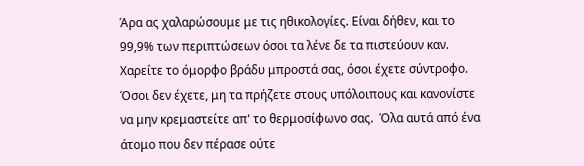Άρα ας χαλαρώσουμε με τις ηθικολογίες. Είναι δήθεν, και το 99,9% των περιπτώσεων όσοι τα λένε δε τα πιστεύουν καν. Χαρείτε το όμορφο βράδυ μπροστά σας, όσοι έχετε σύντροφο. Όσοι δεν έχετε, μη τα πρήζετε στους υπόλοιπους και κανονίστε να μην κρεμαστείτε απ' το θερμοσίφωνο σας.  Όλα αυτά από ένα άτομο που δεν πέρασε ούτε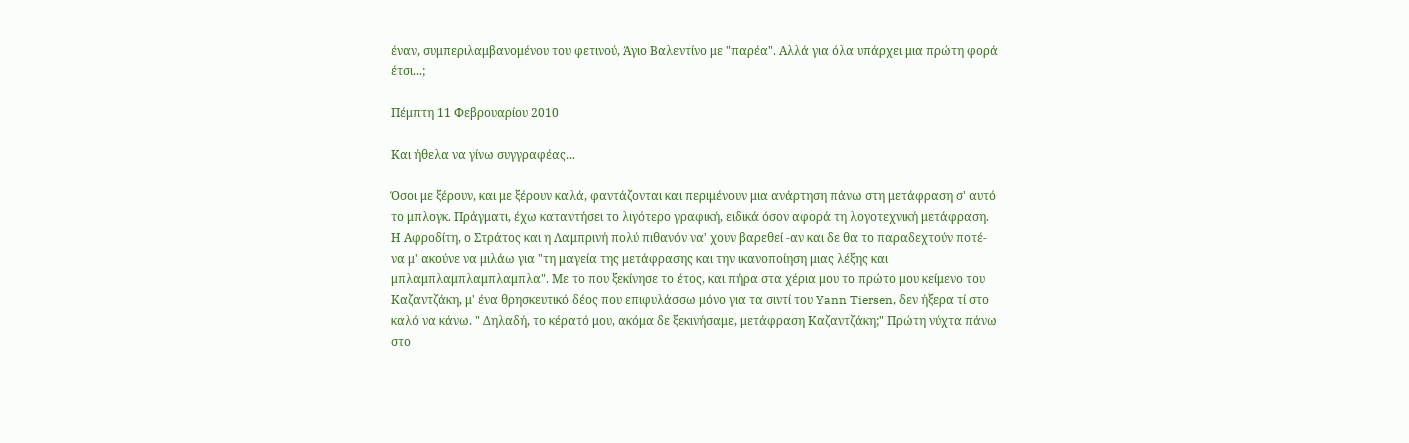έναν, συμπεριλαμβανομένου του φετινού, Άγιο Βαλεντίνο με "παρέα". Αλλά για όλα υπάρχει μια πρώτη φορά έτσι...;

Πέμπτη 11 Φεβρουαρίου 2010

Και ήθελα να γίνω συγγραφέας...

Όσοι με ξέρουν, και με ξέρουν καλά, φαντάζονται και περιμένουν μια ανάρτηση πάνω στη μετάφραση σ' αυτό το μπλογκ. Πράγματι, έχω καταντήσει το λιγότερο γραφική, ειδικά όσον αφορά τη λογοτεχνική μετάφραση. Η Αφροδίτη, ο Στράτος και η Λαμπρινή πολύ πιθανόν να' χουν βαρεθεί -αν και δε θα το παραδεχτούν ποτέ- να μ' ακούνε να μιλάω για "τη μαγεία της μετάφρασης και την ικανοποίηση μιας λέξης και μπλαμπλαμπλαμπλαμπλα". Με το που ξεκίνησε το έτος, και πήρα στα χέρια μου το πρώτο μου κείμενο του Καζαντζάκη, μ' ένα θρησκευτικό δέος που επιφυλάσσω μόνο για τα σιντί του Yann Tiersen, δεν ήξερα τί στο καλό να κάνω. " Δηλαδή, το κέρατό μου, ακόμα δε ξεκινήσαμε, μετάφραση Καζαντζάκη;" Πρώτη νύχτα πάνω στο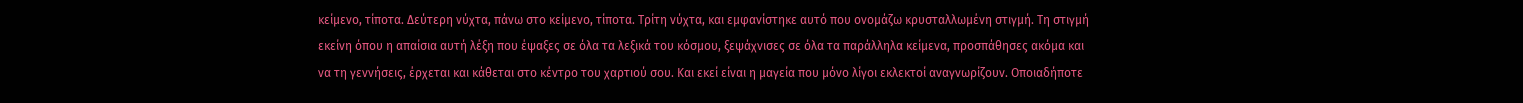κείμενο, τίποτα. Δεύτερη νύχτα, πάνω στο κείμενο, τίποτα. Τρίτη νύχτα, και εμφανίστηκε αυτό που ονομάζω κρυσταλλωμένη στιγμή. Τη στιγμή εκείνη όπου η απαίσια αυτή λέξη που έψαξες σε όλα τα λεξικά του κόσμου, ξεψάχνισες σε όλα τα παράλληλα κείμενα, προσπάθησες ακόμα και να τη γεννήσεις, έρχεται και κάθεται στο κέντρο του χαρτιού σου. Και εκεί είναι η μαγεία που μόνο λίγοι εκλεκτοί αναγνωρίζουν. Οποιαδήποτε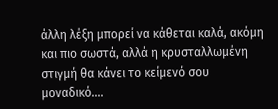άλλη λέξη μπορεί να κάθεται καλά, ακόμη και πιο σωστά, αλλά η κρυσταλλωμένη στιγμή θα κάνει το κείμενό σου μοναδικό....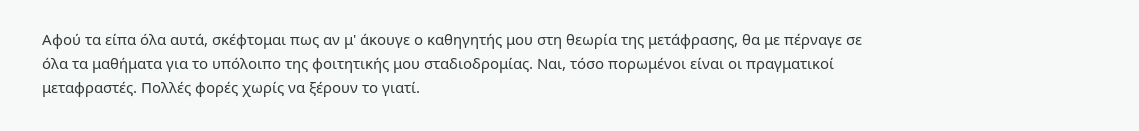Αφού τα είπα όλα αυτά, σκέφτομαι πως αν μ' άκουγε ο καθηγητής μου στη θεωρία της μετάφρασης, θα με πέρναγε σε όλα τα μαθήματα για το υπόλοιπο της φοιτητικής μου σταδιοδρομίας. Ναι, τόσο πορωμένοι είναι οι πραγματικοί μεταφραστές. Πολλές φορές χωρίς να ξέρουν το γιατί.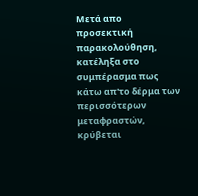Μετά απο προσεκτική παρακολούθηση, κατέληξα στο συμπέρασμα πως κάτω απ'το δέρμα των περισσότερων μεταφραστών, κρύβεται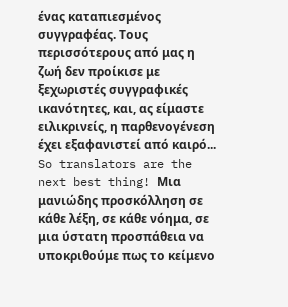ένας καταπιεσμένος συγγραφέας. Τους περισσότερους από μας η ζωή δεν προίκισε με ξεχωριστές συγγραφικές ικανότητες, και, ας είμαστε ειλικρινείς, η παρθενογένεση έχει εξαφανιστεί από καιρό... So translators are the next best thing! Μια μανιώδης προσκόλληση σε κάθε λέξη, σε κάθε νόημα, σε μια ύστατη προσπάθεια να υποκριθούμε πως το κείμενο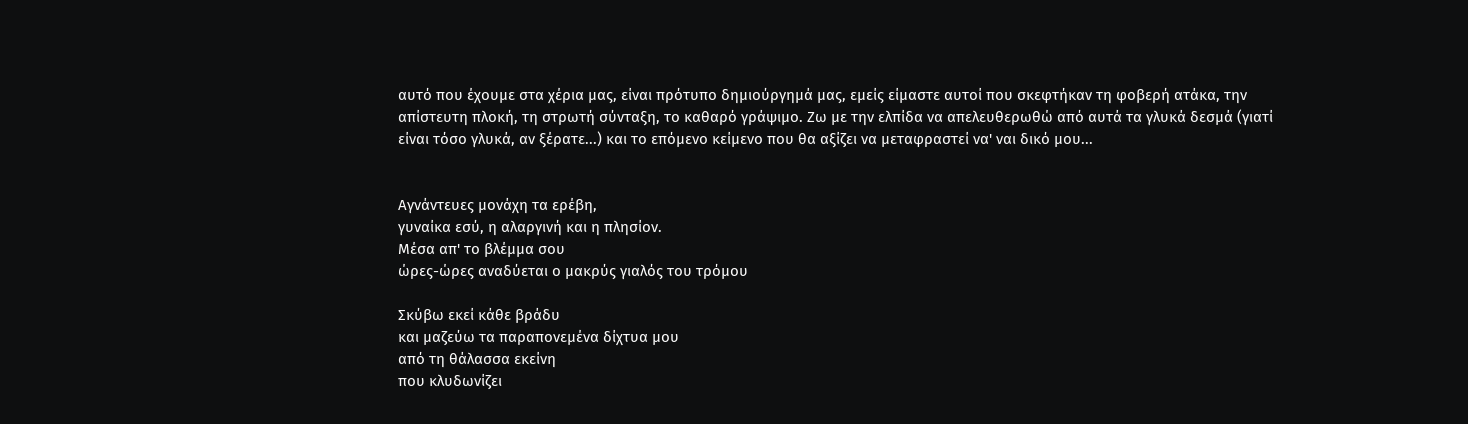αυτό που έχουμε στα χέρια μας, είναι πρότυπο δημιούργημά μας, εμείς είμαστε αυτοί που σκεφτήκαν τη φοβερή ατάκα, την απίστευτη πλοκή, τη στρωτή σύνταξη, το καθαρό γράψιμο. Ζω με την ελπίδα να απελευθερωθώ από αυτά τα γλυκά δεσμά (γιατί είναι τόσο γλυκά, αν ξέρατε...) και το επόμενο κείμενο που θα αξίζει να μεταφραστεί να' ναι δικό μου...


Αγνάντευες μονάχη τα ερέβη,
γυναίκα εσύ, η αλαργινή και η πλησίον.
Μέσα απ' το βλέμμα σου
ώρες-ώρες αναδύεται ο μακρύς γιαλός του τρόμου

Σκύβω εκεί κάθε βράδυ
και μαζεύω τα παραπονεμένα δίχτυα μου
από τη θάλασσα εκείνη
που κλυδωνίζει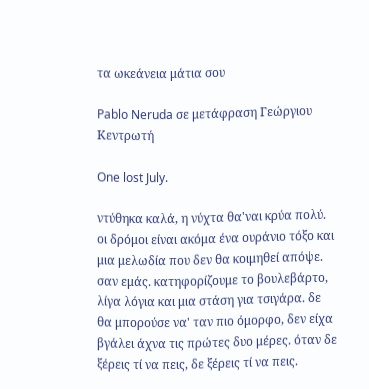τα ωκεάνεια μάτια σου

Pablo Neruda σε μετάφραση Γεώργιου Κεντρωτή

One lost July.

ντύθηκα καλά, η νύχτα θα'ναι κρύα πολύ. οι δρόμοι είναι ακόμα ένα ουράνιο τόξο και μια μελωδία που δεν θα κοιμηθεί απόψε. σαν εμάς. κατηφορίζουμε το βουλεβάρτο, λίγα λόγια και μια στάση για τσιγάρα. δε θα μπορούσε να' ταν πιο όμορφο, δεν είχα βγάλει άχνα τις πρώτες δυο μέρες. όταν δε ξέρεις τί να πεις, δε ξέρεις τί να πεις.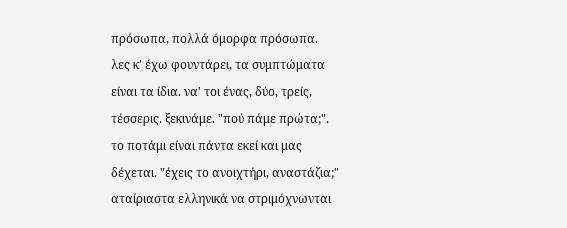πρόσωπα, πολλά όμορφα πρόσωπα. λες κ' έχω φουντάρει, τα συμπτώματα είναι τα ίδια. να' τοι ένας, δύο, τρείς, τέσσερις. ξεκινάμε. "πού πάμε πρώτα;". το ποτάμι είναι πάντα εκεί και μας δέχεται. "έχεις το ανοιχτήρι, αναστάζια;" αταίριαστα ελληνικά να στριμόχνωνται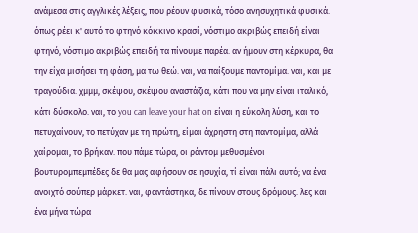ανάμεσα στις αγγλικές λέξεις, που ρέουν φυσικά, τόσο ανησυχητικά φυσικά. όπως ρέει κ' αυτό το φτηνό κόκκινο κρασί, νόστιμο ακριβώς επειδή είναι φτηνό, νόστιμο ακριβώς επειδή τα πίνουμε παρέα. αν ήμουν στη κέρκυρα, θα την είχα μισήσει τη φάση, μα τω θεώ. ναι, να παίξουμε παντομίμα. ναι, και με τραγούδια. χμμμ, σκέψου, σκέψου αναστάζια, κάτι που να μην είναι ιταλικό, κάτι δύσκολο. ναι, το you can leave your hat on είναι η εύκολη λύση, και το πετυχαίνουν, το πετύχαν με τη πρώτη, είμαι άχρηστη στη παντομίμα, αλλά χαίρομαι, το βρήκαν. που πάμε τώρα, οι ράντομ μεθυσμένοι βουτυρομπεμπέδες δε θα μας αφήσουν σε ησυχία, τί είναι πάλι αυτό; να ένα ανοιχτό σούπερ μάρκετ. ναι, φαντάστηκα, δε πίνουν στους δρόμους. λες και ένα μήνα τώρα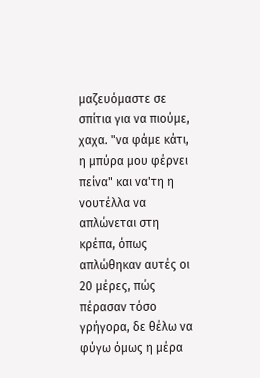μαζευόμαστε σε σπίτια για να πιούμε, χαχα. "να φάμε κάτι, η μπύρα μου φέρνει πείνα" και να'τη η νουτέλλα να απλώνεται στη κρέπα, όπως απλώθηκαν αυτές οι 20 μέρες, πώς πέρασαν τόσο γρήγορα, δε θέλω να φύγω όμως η μέρα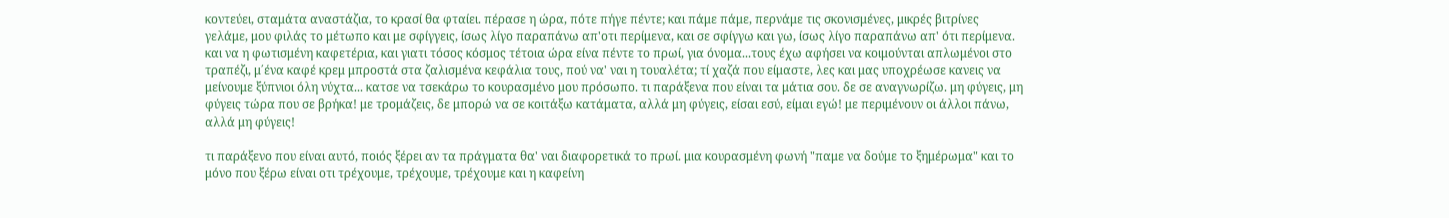κοντεύει, σταμάτα αναστάζια, το κρασί θα φταίει. πέρασε η ώρα, πότε πήγε πέντε; και πάμε πάμε, περνάμε τις σκονισμένες, μικρές βιτρίνες γελάμε, μου φιλάς το μέτωπο και με σφίγγεις, ίσως λίγο παραπάνω απ'οτι περίμενα, και σε σφίγγω και γω, ίσως λίγο παραπάνω απ' ότι περίμενα. και να η φωτισμένη καφετέρια, και γιατι τόσος κόσμος τέτοια ώρα είνα πέντε το πρωί, για όνομα...τους έχω αφήσει να κοιμούνται απλωμένοι στο τραπέζι, μ΄ένα καφέ κρεμ μπροστά στα ζαλισμένα κεφάλια τους, πού να' ναι η τουαλέτα; τί χαζά που είμαστε, λες και μας υποχρέωσε κανεις να μείνουμε ξύπνιοι όλη νύχτα... κατσε να τσεκάρω το κουρασμένο μου πρόσωπο. τι παράξενα που είναι τα μάτια σου. δε σε αναγνωρίζω. μη φύγεις, μη φύγεις τώρα που σε βρήκα! με τρομάζεις, δε μπορώ να σε κοιτάξω κατάματα, αλλά μη φύγεις, είσαι εσύ, είμαι εγώ! με περιμένουν οι άλλοι πάνω, αλλά μη φύγεις!

τι παράξενο που είναι αυτό, ποιός ξέρει αν τα πράγματα θα' ναι διαφορετικά το πρωί. μια κουρασμένη φωνή "παμε να δούμε το ξημέρωμα" και το μόνο που ξέρω είναι οτι τρέχουμε, τρέχουμε, τρέχουμε και η καφείνη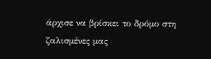άρχισε να βρίσκει το δρόμο στη ζαλισμένες μας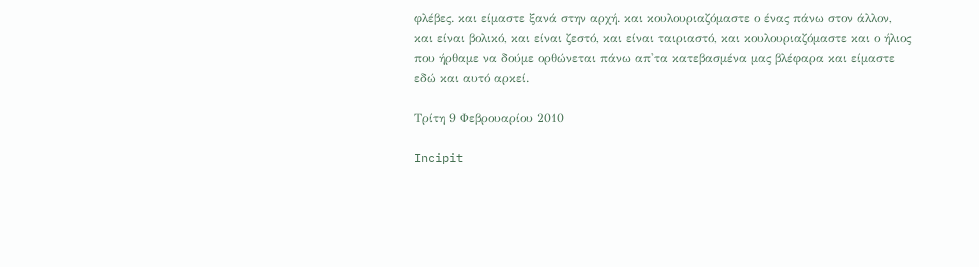φλέβες. και είμαστε ξανά στην αρχή. και κουλουριαζόμαστε ο ένας πάνω στον άλλον, και είναι βολικό, και είναι ζεστό, και είναι ταιριαστό, και κουλουριαζόμαστε και ο ήλιος που ήρθαμε να δούμε ορθώνεται πάνω απ'τα κατεβασμένα μας βλέφαρα και είμαστε εδώ και αυτό αρκεί.

Τρίτη 9 Φεβρουαρίου 2010

Incipit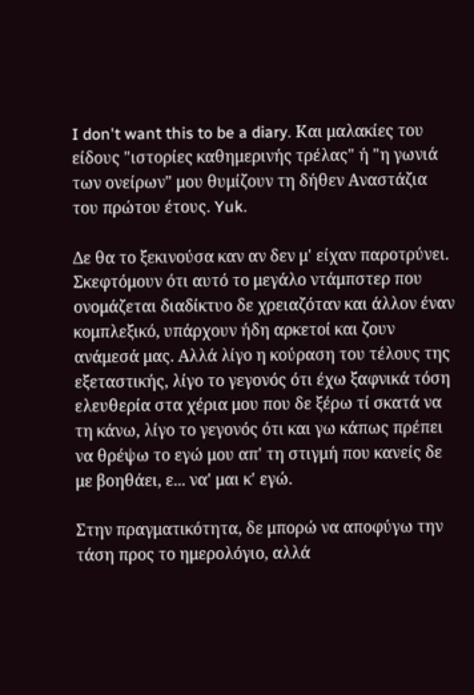I don't want this to be a diary. Και μαλακίες του είδους "ιστορίες καθημερινής τρέλας" ή "η γωνιά των ονείρων" μου θυμίζουν τη δήθεν Αναστάζια του πρώτου έτους. Yuk.

Δε θα το ξεκινούσα καν αν δεν μ' είχαν παροτρύνει. Σκεφτόμουν ότι αυτό το μεγάλο ντάμπστερ που ονομάζεται διαδίκτυο δε χρειαζόταν και άλλον έναν κομπλεξικό, υπάρχουν ήδη αρκετοί και ζουν ανάμεσά μας. Αλλά λίγο η κούραση του τέλους της εξεταστικής, λίγο το γεγονός ότι έχω ξαφνικά τόση ελευθερία στα χέρια μου που δε ξέρω τί σκατά να τη κάνω, λίγο το γεγονός ότι και γω κάπως πρέπει να θρέψω το εγώ μου απ' τη στιγμή που κανείς δε με βοηθάει, ε... να' μαι κ' εγώ.

Στην πραγματικότητα, δε μπορώ να αποφύγω την τάση προς το ημερολόγιο, αλλά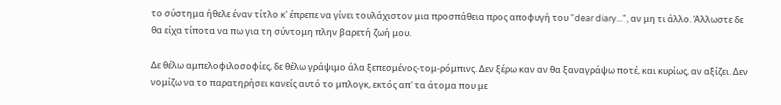το σύστημα ήθελε έναν τίτλο κ' έπρεπε να γίνει τουλάχιστον μια προσπάθεια προς αποφυγή του "dear diary...", αν μη τι άλλο. Άλλωστε δε θα είχα τίποτα να πω για τη σύντομη πλην βαρετή ζωή μου.

Δε θέλω αμπελοφιλοσοφίες, δε θέλω γράψιμο άλα ξεπεσμένος-τομ-ρόμπινς. Δεν ξέρω καν αν θα ξαναγράψω ποτέ, και κυρίως, αν αξίζει. Δεν νομίζω να το παρατηρήσει κανείς αυτό το μπλογκ, εκτός απ' τα άτομα που με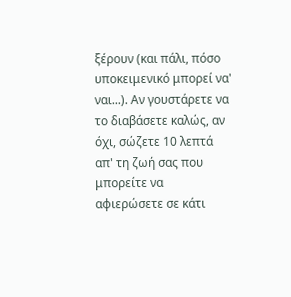ξέρουν (και πάλι, πόσο υποκειμενικό μπορεί να' ναι...). Αν γουστάρετε να το διαβάσετε καλώς, αν όχι, σώζετε 10 λεπτά απ' τη ζωή σας που μπορείτε να αφιερώσετε σε κάτι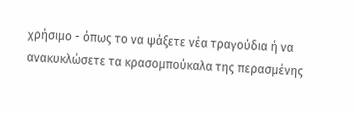χρήσιμο - όπως το να ψάξετε νέα τραγούδια ή να ανακυκλώσετε τα κρασομπούκαλα της περασμένης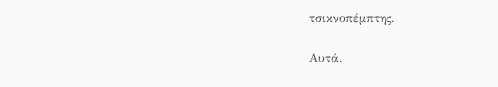τσικνοπέμπτης.

Αυτά.